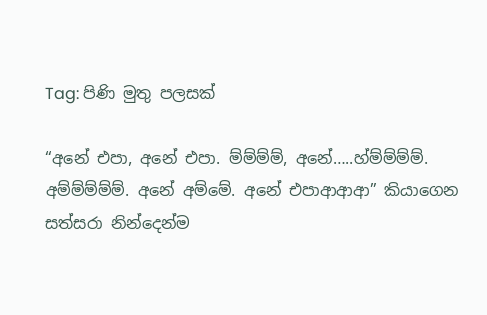Tag: පිණි මුතු පලසක්

“අනේ එපා, අනේ එපා. ම්ම්ම්ම්, අනේ…..හ්ම්ම්ම්ම්. අම්ම්ම්ම්ම්. අනේ අම්මේ. අනේ එපාආආආ” කියාගෙන සත්සරා නින්දෙන්ම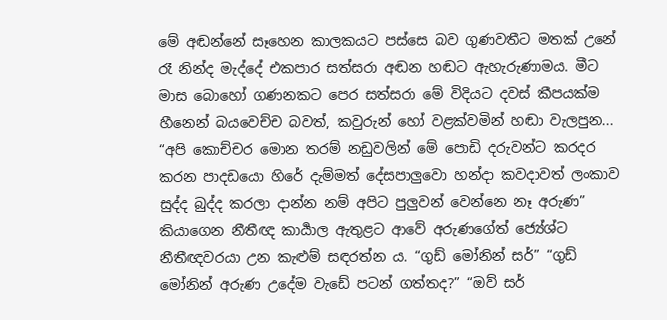මේ අඬන්නේ සෑහෙන කාලකයට පස්සෙ බව ගුණවතීට මතක් උනේ රෑ නින්ද මැද්දේ එකපාර සත්සරා අඬන හඬට ඇහැරුණාමය. මීට මාස බොහෝ ගණනකට පෙර සත්සරා මේ විදියට දවස් කීපයක්ම හීනෙන් බයවෙච්ච බවත්, කවුරුන් හෝ වළක්වමින් හඬා වැලපුන...
“අපි කොච්චර මොන තරම් නඩුවලින් මේ පොඩි දරුවන්ට කරදර කරන පාදඩයො හිරේ දැම්මත් දේසපාලුවො හන්දා කවදාවත් ලංකාව සුද්ද බුද්ද කරලා දාන්න නම් අපිට පුලුවන් වෙන්නෙ නෑ අරුණ” කියාගෙන නීතීඥ කාර්‍යාල ඇතුළට ආවේ අරුණගේත් ජ්‍යේශ්ට නීතීඥවරයා උන කැළුම් සඳරත්න ය. “ගුඩ් මෝනින් සර්” “ගුඩ් මෝනින් අරුණ උදේම වැඩේ පටන් ගත්තද?” “ඔව් සර්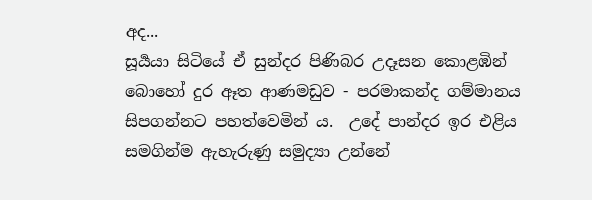අද...
සූර්‍යයා සිටියේ ඒ සුන්දර පිණිබර උදෑසන කොළඹින් බොහෝ දුර ඈත ආණමඩුව - පරමාකන්ද ගම්මානය සිපගන්නට පහත්වෙමින් ය.  උදේ පාන්දර ඉර එළිය සමගින්ම ඇහැරුණු සමුද්‍යා උන්නේ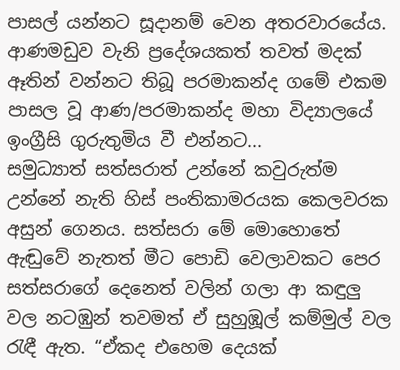පාසල් යන්නට සූදානම් වෙන අතරවාරයේය. ආණමඩුව වැනි ප්‍රදේශයකත් තවත් මදක් ඈතින් වන්නට තිබූ පරමාකන්ද ගමේ එකම පාසල වූ ආණ/පරමාකන්ද මහා විද්‍යාලයේ ඉංග්‍රීසි ගුරුතුමිය වී එන්නට...
සමුධ්‍යාත් සත්සරාත් උන්නේ කවුරුත්ම උන්නේ නැති හිස් පංතිකාමරයක කෙලවරක අසුන් ගෙනය. සත්සරා මේ මොහොතේ ඇඬුවේ නැතත් මීට පොඩි වෙලාවකට පෙර සත්සරාගේ දෙනෙත් වලින් ගලා ආ කඳුලු වල නටඹුන් තවමත් ඒ සුහුඹූල් කම්මුල් වල රැඳී ඇත. “ඒකද එහෙම දෙයක්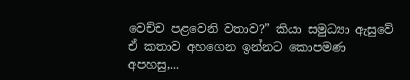වෙච්ච පළවෙනි වතාව?” කියා සමුධ්‍යා ඇසුවේ ඒ කතාව අහගෙන ඉන්නට කොපමණ අපහසු,...